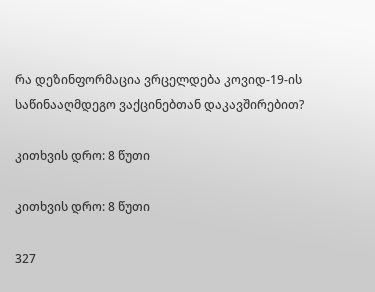რა დეზინფორმაცია ვრცელდება კოვიდ-19-ის საწინააღმდეგო ვაქცინებთან დაკავშირებით?

კითხვის დრო: 8 წუთი

კითხვის დრო: 8 წუთი

327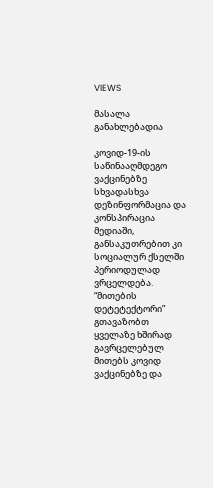VIEWS

მასალა განახლებადია

კოვიდ-19-ის საწინააღმდეგო ვაქცინებზე სხვადასხვა დეზინფორმაცია და კონსპირაცია მედიაში, განსაკუთრებით კი სოციალურ ქსელში პერიოდულად ვრცელდება. “მითების დეტეტექტორი” გთავაზობთ ყველაზე ხშირად გავრცელებულ მითებს კოვიდ ვაქცინებზე და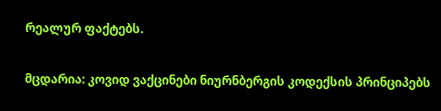რეალურ ფაქტებს.

მცდარია: კოვიდ ვაქცინები ნიურნბერგის კოდექსის პრინციპებს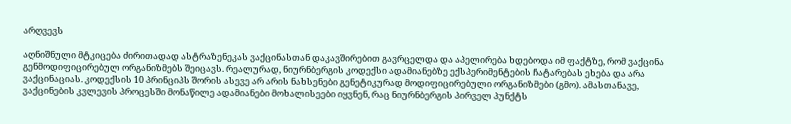არღვევს

აღნიშნული მტკიცება ძირითადად ასტრაზენეკას ვაქცინასთან დაკავშირებით გავრცელდა და აპელირება ხდებოდა იმ ფაქტზე, რომ ვაქცინა გენმოდიფიცირებულ ორგანიზმებს შეიცავს. რეალურად, ნიურნბერგის კოდექსი ადამიანებზე ექსპერიმენტების ჩატარებას ეხება და არა ვაქცინაციას. კოდექსის 10 პრინციპს შორის ასევე არ არის ნახსენები გენეტიკურად მოდიფიცირებული ორგანიზმები (გმო). ამასთანავე, ვაქცინების კვლევის პროცესში მონაწილე ადამიანები მოხალისეები იყვნენ, რაც ნიურნბერგის პირველ პუნქტს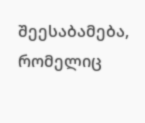შეესაბამება, რომელიც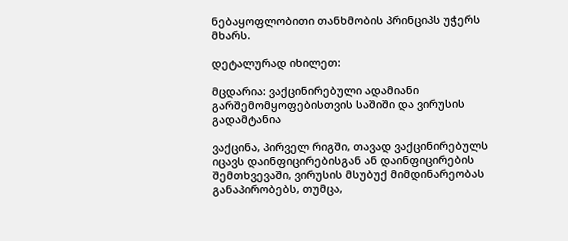ნებაყოფლობითი თანხმობის პრინციპს უჭერს მხარს.

დეტალურად იხილეთ:

მცდარია: ვაქცინირებული ადამიანი გარშემომყოფებისთვის საშიში და ვირუსის გადამტანია

ვაქცინა, პირველ რიგში, თავად ვაქცინირებულს იცავს დაინფიცირებისგან ან დაინფიცირების შემთხვევაში, ვირუსის მსუბუქ მიმდინარეობას განაპირობებს, თუმცა,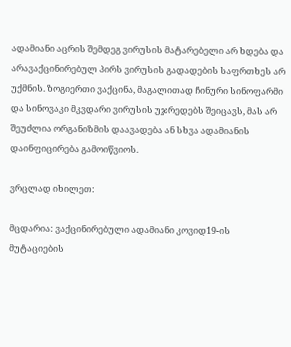ადამიანი აცრის შემდეგ ვირუსის მატარებელი არ ხდება და არავაქცინირებულ პირს ვირუსის გადადების საფრთხეს არ უქმნის. ზოგიერთი ვაქცინა, მაგალითად ჩინური სინოფარმი და სინოვაკი მკვდარი ვირუსის უჯრედებს შეიცავს, მას არ შეუძლია ორგანიზმის დაავადება ან სხვა ადამიანის დაინფიცირება გამოიწვიოს.

ვრცლად იხილეთ:

მცდარია: ვაქცინირებული ადამიანი კოვიდ19-ის მუტაციების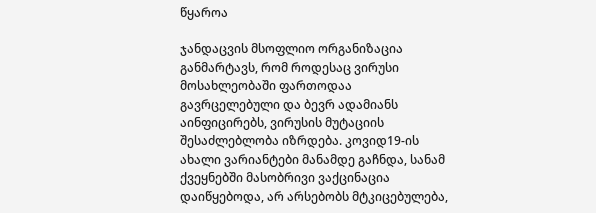წყაროა

ჯანდაცვის მსოფლიო ორგანიზაცია განმარტავს, რომ როდესაც ვირუსი მოსახლეობაში ფართოდაა გავრცელებული და ბევრ ადამიანს აინფიცირებს, ვირუსის მუტაციის შესაძლებლობა იზრდება. კოვიდ19-ის ახალი ვარიანტები მანამდე გაჩნდა, სანამ ქვეყნებში მასობრივი ვაქცინაცია დაიწყებოდა, არ არსებობს მტკიცებულება,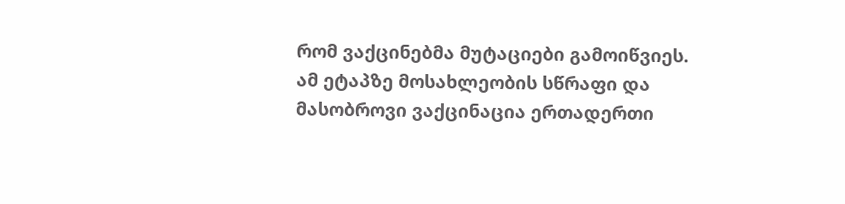რომ ვაქცინებმა მუტაციები გამოიწვიეს. ამ ეტაპზე მოსახლეობის სწრაფი და მასობროვი ვაქცინაცია ერთადერთი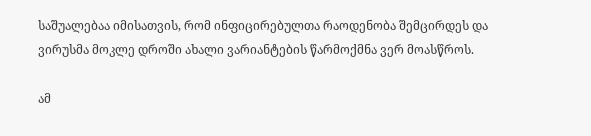საშუალებაა იმისათვის, რომ ინფიცირებულთა რაოდენობა შემცირდეს და ვირუსმა მოკლე დროში ახალი ვარიანტების წარმოქმნა ვერ მოასწროს.

ამ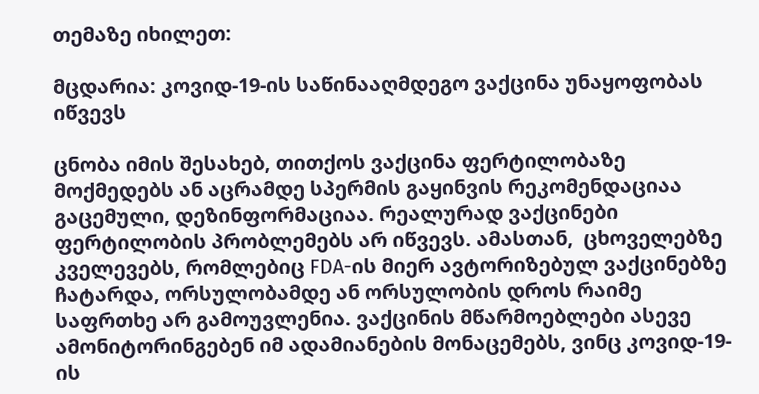თემაზე იხილეთ:

მცდარია: კოვიდ-19-ის საწინააღმდეგო ვაქცინა უნაყოფობას იწვევს

ცნობა იმის შესახებ, თითქოს ვაქცინა ფერტილობაზე მოქმედებს ან აცრამდე სპერმის გაყინვის რეკომენდაციაა გაცემული, დეზინფორმაციაა. რეალურად ვაქცინები ფერტილობის პრობლემებს არ იწვევს. ამასთან,  ცხოველებზე კველევებს, რომლებიც FDA-ის მიერ ავტორიზებულ ვაქცინებზე ჩატარდა, ორსულობამდე ან ორსულობის დროს რაიმე საფრთხე არ გამოუვლენია. ვაქცინის მწარმოებლები ასევე ამონიტორინგებენ იმ ადამიანების მონაცემებს, ვინც კოვიდ-19-ის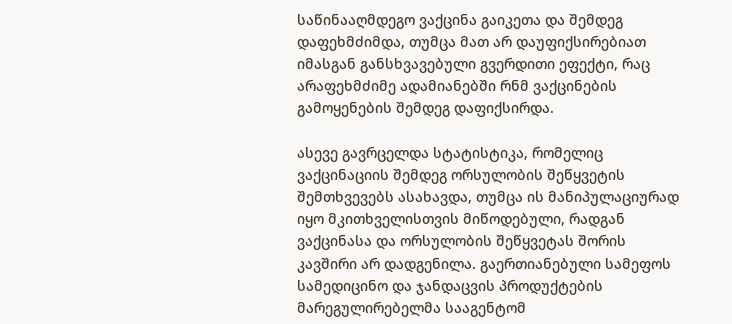საწინააღმდეგო ვაქცინა გაიკეთა და შემდეგ დაფეხმძიმდა, თუმცა მათ არ დაუფიქსირებიათ იმასგან განსხვავებული გვერდითი ეფექტი, რაც არაფეხმძიმე ადამიანებში რნმ ვაქცინების გამოყენების შემდეგ დაფიქსირდა.

ასევე გავრცელდა სტატისტიკა, რომელიც ვაქცინაციის შემდეგ ორსულობის შეწყვეტის შემთხვევებს ასახავდა, თუმცა ის მანიპულაციურად იყო მკითხველისთვის მიწოდებული, რადგან ვაქცინასა და ორსულობის შეწყვეტას შორის კავშირი არ დადგენილა. გაერთიანებული სამეფოს სამედიცინო და ჯანდაცვის პროდუქტების მარეგულირებელმა სააგენტომ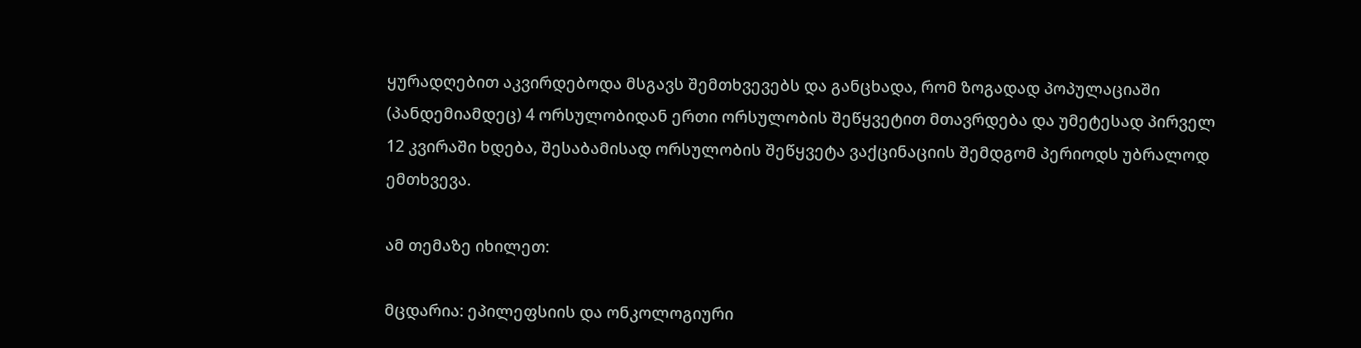ყურადღებით აკვირდებოდა მსგავს შემთხვევებს და განცხადა, რომ ზოგადად პოპულაციაში (პანდემიამდეც) 4 ორსულობიდან ერთი ორსულობის შეწყვეტით მთავრდება და უმეტესად პირველ 12 კვირაში ხდება, შესაბამისად ორსულობის შეწყვეტა ვაქცინაციის შემდგომ პერიოდს უბრალოდ ემთხვევა.

ამ თემაზე იხილეთ:

მცდარია: ეპილეფსიის და ონკოლოგიური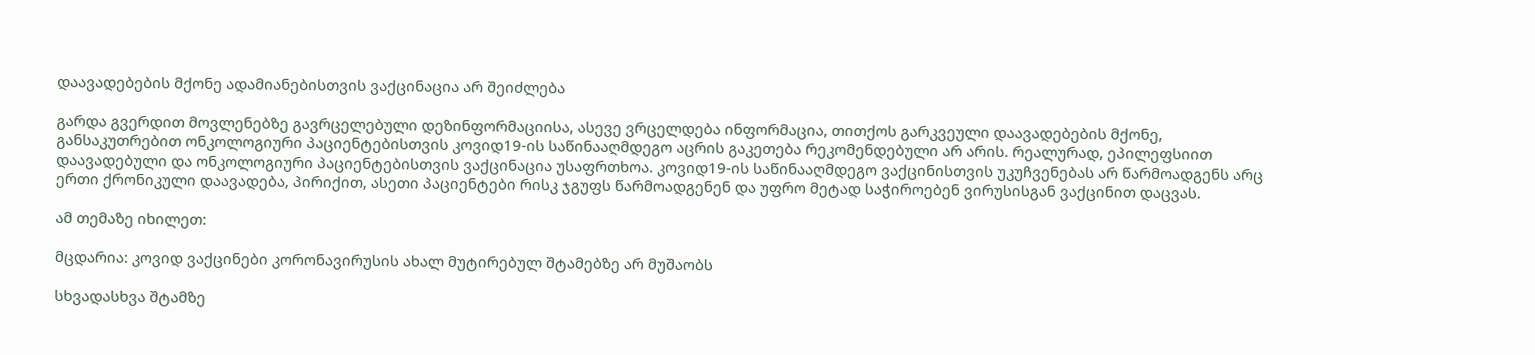დაავადებების მქონე ადამიანებისთვის ვაქცინაცია არ შეიძლება

გარდა გვერდით მოვლენებზე გავრცელებული დეზინფორმაციისა, ასევე ვრცელდება ინფორმაცია, თითქოს გარკვეული დაავადებების მქონე, განსაკუთრებით ონკოლოგიური პაციენტებისთვის კოვიდ19-ის საწინააღმდეგო აცრის გაკეთება რეკომენდებული არ არის. რეალურად, ეპილეფსიით დაავადებული და ონკოლოგიური პაციენტებისთვის ვაქცინაცია უსაფრთხოა. კოვიდ19-ის საწინააღმდეგო ვაქცინისთვის უკუჩვენებას არ წარმოადგენს არც ერთი ქრონიკული დაავადება, პირიქით, ასეთი პაციენტები რისკ ჯგუფს წარმოადგენენ და უფრო მეტად საჭიროებენ ვირუსისგან ვაქცინით დაცვას.

ამ თემაზე იხილეთ:

მცდარია: კოვიდ ვაქცინები კორონავირუსის ახალ მუტირებულ შტამებზე არ მუშაობს

სხვადასხვა შტამზე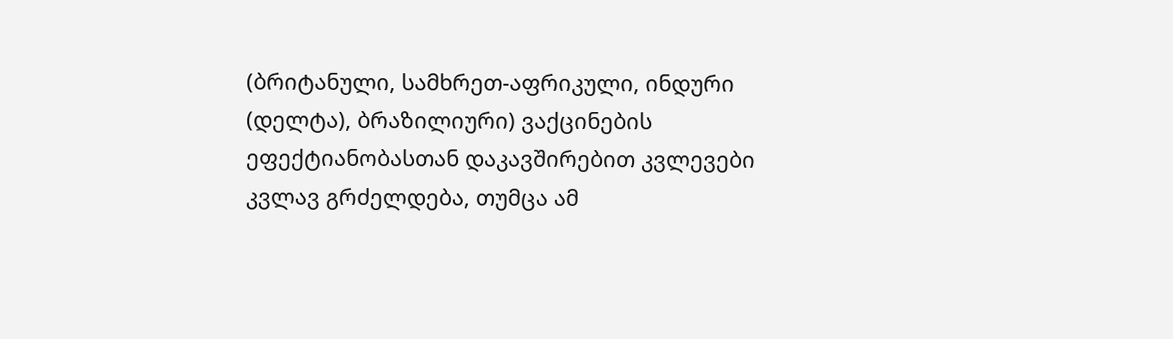(ბრიტანული, სამხრეთ-აფრიკული, ინდური (დელტა), ბრაზილიური) ვაქცინების ეფექტიანობასთან დაკავშირებით კვლევები კვლავ გრძელდება, თუმცა ამ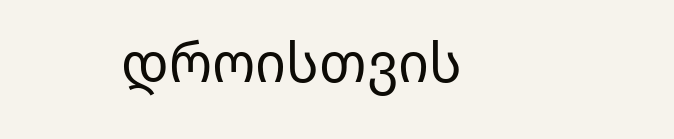დროისთვის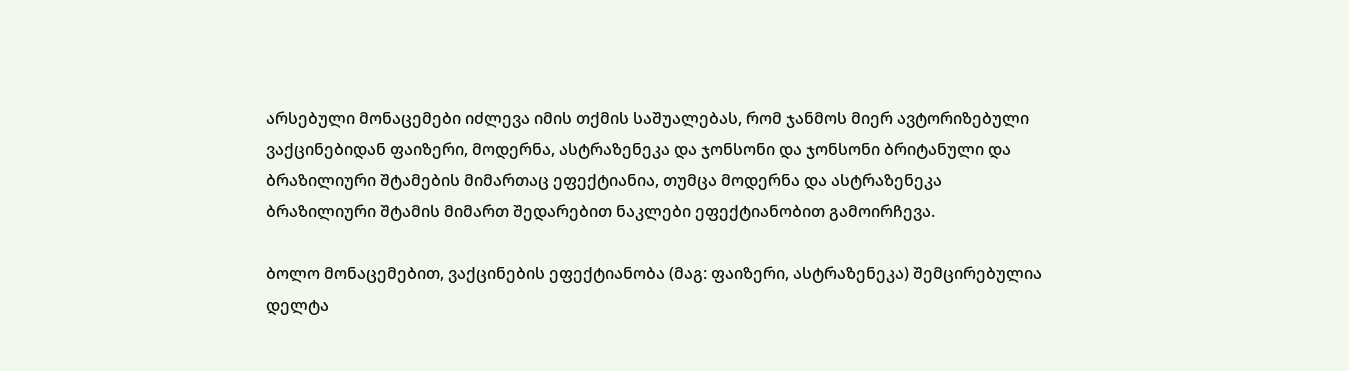არსებული მონაცემები იძლევა იმის თქმის საშუალებას, რომ ჯანმოს მიერ ავტორიზებული ვაქცინებიდან ფაიზერი, მოდერნა, ასტრაზენეკა და ჯონსონი და ჯონსონი ბრიტანული და ბრაზილიური შტამების მიმართაც ეფექტიანია, თუმცა მოდერნა და ასტრაზენეკა ბრაზილიური შტამის მიმართ შედარებით ნაკლები ეფექტიანობით გამოირჩევა.

ბოლო მონაცემებით, ვაქცინების ეფექტიანობა (მაგ: ფაიზერი, ასტრაზენეკა) შემცირებულია დელტა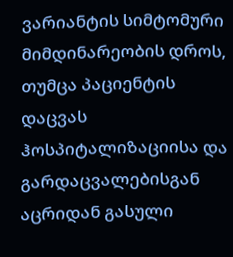ვარიანტის სიმტომური მიმდინარეობის დროს, თუმცა პაციენტის დაცვას ჰოსპიტალიზაციისა და გარდაცვალებისგან აცრიდან გასული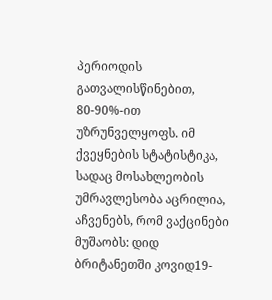პერიოდის გათვალისწინებით, 80-90%-ით უზრუნველყოფს. იმ ქვეყნების სტატისტიკა, სადაც მოსახლეობის უმრავლესობა აცრილია, აჩვენებს, რომ ვაქცინები მუშაობს: დიდ ბრიტანეთში კოვიდ19-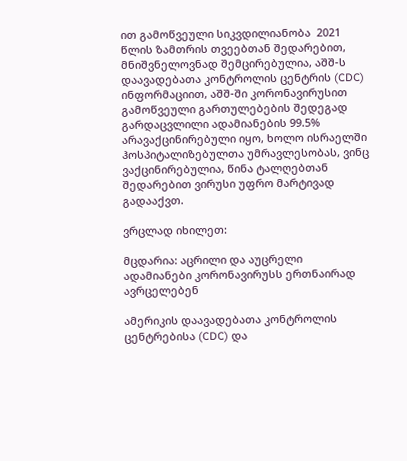ით გამოწვეული სიკვდილიანობა  2021 წლის ზამთრის თვეებთან შედარებით, მნიშვნელოვნად შემცირებულია, აშშ-ს დაავადებათა კონტროლის ცენტრის (CDC) ინფორმაციით, აშშ-ში კორონავირუსით გამოწვეული გართულებების შედეგად გარდაცვლილი ადამიანების 99.5% არავაქცინირებული იყო, ხოლო ისრაელში ჰოსპიტალიზებულთა უმრავლესობას, ვინც ვაქცინირებულია, წინა ტალღებთან შედარებით ვირუსი უფრო მარტივად გადააქვთ.

ვრცლად იხილეთ:

მცდარია: აცრილი და აუცრელი ადამიანები კორონავირუსს ერთნაირად ავრცელებენ

ამერიკის დაავადებათა კონტროლის ცენტრებისა (CDC) და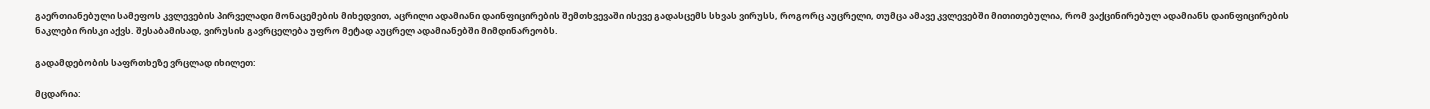გაერთიანებული სამეფოს კვლევების პირველადი მონაცემების მიხედვით, აცრილი ადამიანი დაინფიცირების შემთხვევაში ისევე გადასცემს სხვას ვირუსს, როგორც აუცრელი, თუმცა ამავე კვლევებში მითითებულია, რომ ვაქცინირებულ ადამიანს დაინფიცირების ნაკლები რისკი აქვს. შესაბამისად, ვირუსის გავრცელება უფრო მეტად აუცრელ ადამიანებში მიმდინარეობს.

გადამდებობის საფრთხეზე ვრცლად იხილეთ:

მცდარია: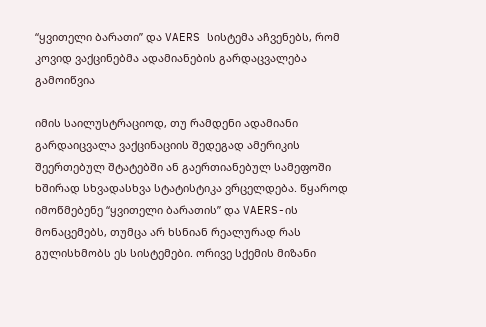“ყვითელი ბარათი” და VAERS სისტემა აჩვენებს, რომ კოვიდ ვაქცინებმა ადამიანების გარდაცვალება გამოიწვია

იმის საილუსტრაციოდ, თუ რამდენი ადამიანი გარდაიცვალა ვაქცინაციის შედეგად ამერიკის შეერთებულ შტატებში ან გაერთიანებულ სამეფოში ხშირად სხვადასხვა სტატისტიკა ვრცელდება. წყაროდ იმოწმებენე “ყვითელი ბარათის” და VAERS-ის მონაცემებს, თუმცა არ ხსნიან რეალურად რას გულისხმობს ეს სისტემები. ორივე სქემის მიზანი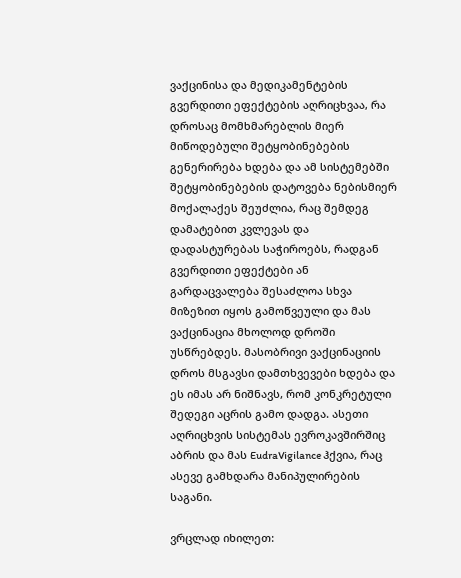ვაქცინისა და მედიკამენტების გვერდითი ეფექტების აღრიცხვაა, რა დროსაც მომხმარებლის მიერ მიწოდებული შეტყობინებების გენერირება ხდება და ამ სისტემებში შეტყობინებების დატოვება ნებისმიერ მოქალაქეს შეუძლია, რაც შემდეგ  დამატებით კვლევას და დადასტურებას საჭიროებს, რადგან გვერდითი ეფექტები ან გარდაცვალება შესაძლოა სხვა მიზეზით იყოს გამოწვეული და მას ვაქცინაცია მხოლოდ დროში უსწრებდეს. მასობრივი ვაქცინაციის დროს მსგავსი დამთხვევები ხდება და ეს იმას არ ნიშნავს, რომ კონკრეტული შედეგი აცრის გამო დადგა. ასეთი აღრიცხვის სისტემას ევროკავშირშიც აბრის და მას EudraVigilance ჰქვია, რაც ასევე გამხდარა მანიპულირების საგანი.

ვრცლად იხილეთ: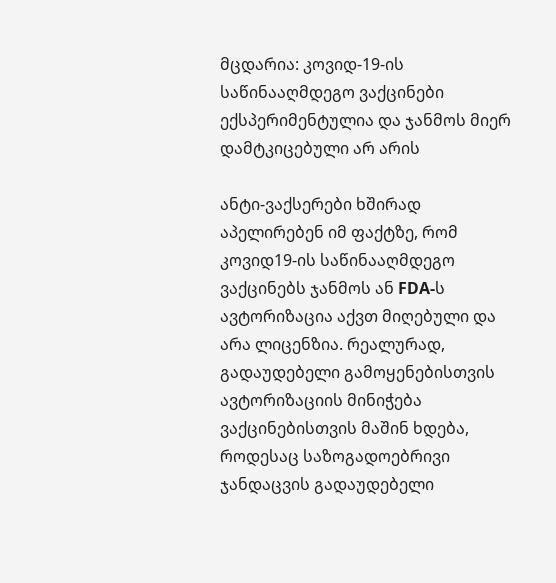მცდარია: კოვიდ-19-ის საწინააღმდეგო ვაქცინები ექსპერიმენტულია და ჯანმოს მიერ დამტკიცებული არ არის

ანტი-ვაქსერები ხშირად აპელირებენ იმ ფაქტზე, რომ კოვიდ19-ის საწინააღმდეგო ვაქცინებს ჯანმოს ან FDA-ს ავტორიზაცია აქვთ მიღებული და არა ლიცენზია. რეალურად, გადაუდებელი გამოყენებისთვის ავტორიზაციის მინიჭება ვაქცინებისთვის მაშინ ხდება, როდესაც საზოგადოებრივი ჯანდაცვის გადაუდებელი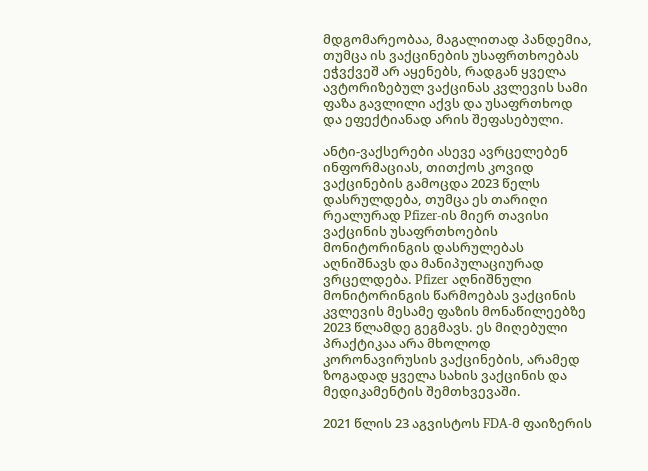მდგომარეობაა, მაგალითად პანდემია, თუმცა ის ვაქცინების უსაფრთხოებას ეჭვქვეშ არ აყენებს, რადგან ყველა ავტორიზებულ ვაქცინას კვლევის სამი ფაზა გავლილი აქვს და უსაფრთხოდ და ეფექტიანად არის შეფასებული.

ანტი-ვაქსერები ასევე ავრცელებენ ინფორმაციას, თითქოს კოვიდ ვაქცინების გამოცდა 2023 წელს დასრულდება, თუმცა ეს თარიღი რეალურად Pfizer-ის მიერ თავისი ვაქცინის უსაფრთხოების მონიტორინგის დასრულებას აღნიშნავს და მანიპულაციურად ვრცელდება. Pfizer აღნიშნული მონიტორინგის წარმოებას ვაქცინის კვლევის მესამე ფაზის მონაწილეებზე 2023 წლამდე გეგმავს. ეს მიღებული პრაქტიკაა არა მხოლოდ კორონავირუსის ვაქცინების, არამედ ზოგადად ყველა სახის ვაქცინის და მედიკამენტის შემთხვევაში.

2021 წლის 23 აგვისტოს FDA-მ ფაიზერის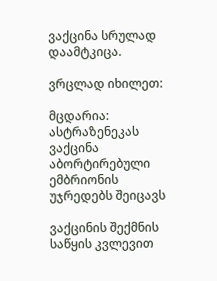ვაქცინა სრულად დაამტკიცა.

ვრცლად იხილეთ:

მცდარია: ასტრაზენეკას ვაქცინა აბორტირებული ემბრიონის უჯრედებს შეიცავს

ვაქცინის შექმნის საწყის კვლევით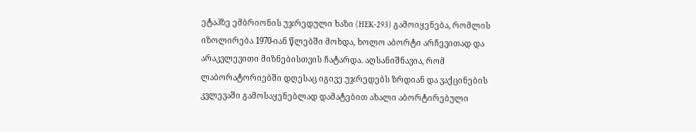ეტაპზე ემბრიონის უჯრედული ხაზი (HEK-293) გამოიყენება, რომლის იზოლირება 1970-იან წლებში მოხდა, ხოლო აბორტი არჩევითად და არაკვლევითი მიზნებისთვის ჩატარდა. აღსანიშნავია, რომ ლაბორატორიებში დღესაც იგივე უჯრედებს ზრდიან და ვაქცინების კვლევაში გამოსაყენებლად დამატებით ახალი აბორტირებული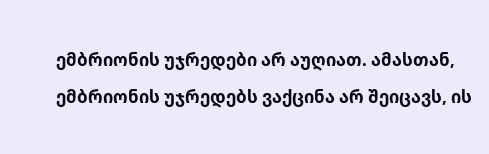ემბრიონის უჯრედები არ აუღიათ. ამასთან, ემბრიონის უჯრედებს ვაქცინა არ შეიცავს, ის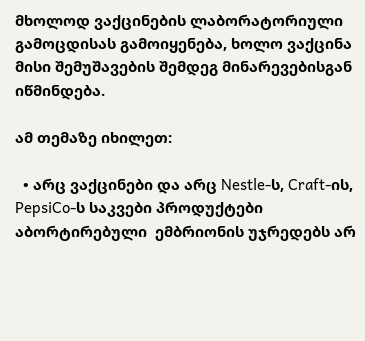მხოლოდ ვაქცინების ლაბორატორიული გამოცდისას გამოიყენება, ხოლო ვაქცინა მისი შემუშავების შემდეგ მინარევებისგან იწმინდება.

ამ თემაზე იხილეთ:

  • არც ვაქცინები და არც Nestle-ს, Craft-ის, PepsiCo-ს საკვები პროდუქტები აბორტირებული  ემბრიონის უჯრედებს არ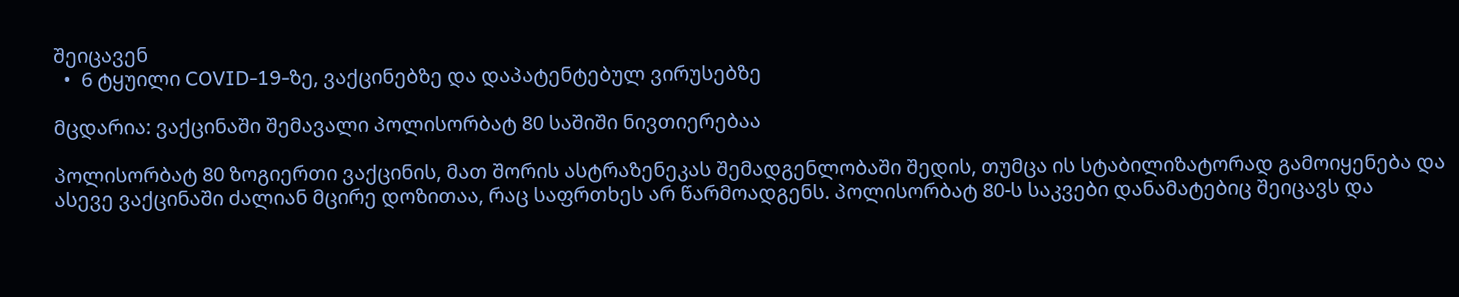შეიცავენ
  •  6 ტყუილი COVID-19-ზე, ვაქცინებზე და დაპატენტებულ ვირუსებზე

მცდარია: ვაქცინაში შემავალი პოლისორბატ 80 საშიში ნივთიერებაა

პოლისორბატ 80 ზოგიერთი ვაქცინის, მათ შორის ასტრაზენეკას შემადგენლობაში შედის, თუმცა ის სტაბილიზატორად გამოიყენება და ასევე ვაქცინაში ძალიან მცირე დოზითაა, რაც საფრთხეს არ წარმოადგენს. პოლისორბატ 80-ს საკვები დანამატებიც შეიცავს და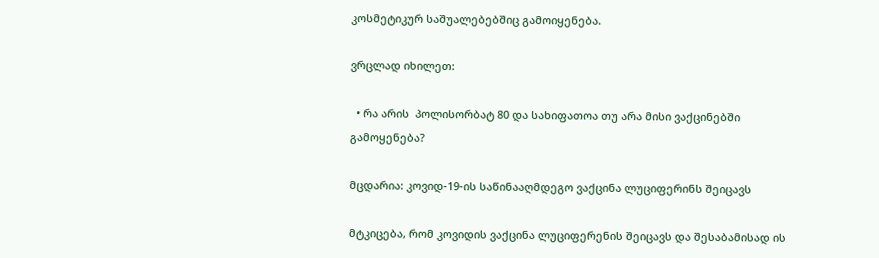კოსმეტიკურ საშუალებებშიც გამოიყენება.

ვრცლად იხილეთ:

  • რა არის  პოლისორბატ 80 და სახიფათოა თუ არა მისი ვაქცინებში გამოყენება?

მცდარია: კოვიდ-19-ის საწინააღმდეგო ვაქცინა ლუციფერინს შეიცავს

მტკიცება, რომ კოვიდის ვაქცინა ლუციფერენის შეიცავს და შესაბამისად ის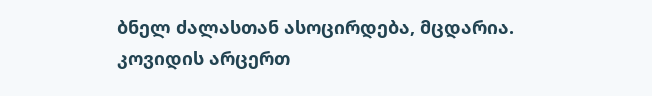ბნელ ძალასთან ასოცირდება, მცდარია. კოვიდის არცერთ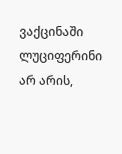ვაქცინაში ლუციფერინი არ არის,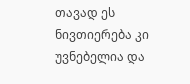თავად ეს   ნივთიერება კი უვნებელია და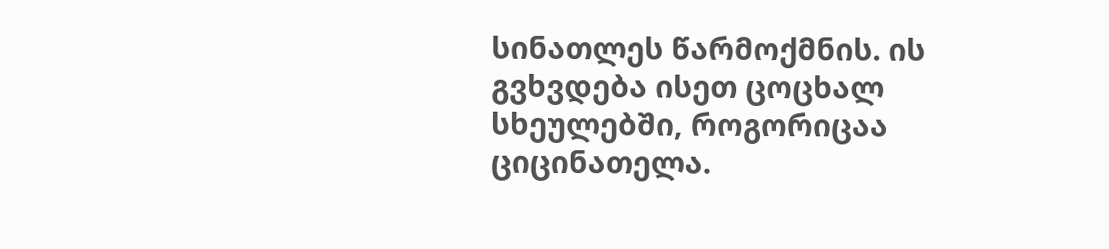სინათლეს წარმოქმნის. ის გვხვდება ისეთ ცოცხალ სხეულებში, როგორიცაა ციცინათელა.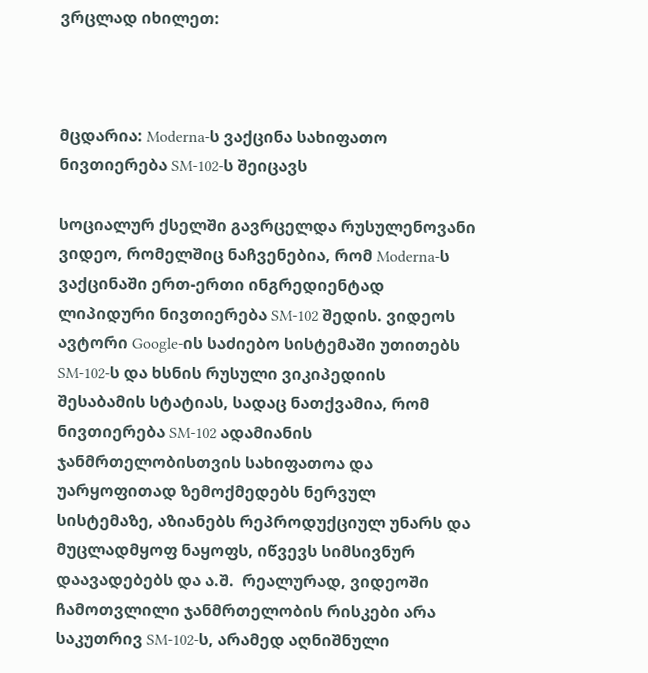ვრცლად იხილეთ:



მცდარია: Moderna-ს ვაქცინა სახიფათო ნივთიერება SM-102-ს შეიცავს

სოციალურ ქსელში გავრცელდა რუსულენოვანი ვიდეო, რომელშიც ნაჩვენებია, რომ Moderna-ს ვაქცინაში ერთ-ერთი ინგრედიენტად ლიპიდური ნივთიერება SM-102 შედის. ვიდეოს ავტორი Google-ის საძიებო სისტემაში უთითებს SM-102-ს და ხსნის რუსული ვიკიპედიის შესაბამის სტატიას, სადაც ნათქვამია, რომ ნივთიერება SM-102 ადამიანის ჯანმრთელობისთვის სახიფათოა და უარყოფითად ზემოქმედებს ნერვულ სისტემაზე, აზიანებს რეპროდუქციულ უნარს და მუცლადმყოფ ნაყოფს, იწვევს სიმსივნურ დაავადებებს და ა.შ.  რეალურად, ვიდეოში ჩამოთვლილი ჯანმრთელობის რისკები არა საკუთრივ SM-102-ს, არამედ აღნიშნული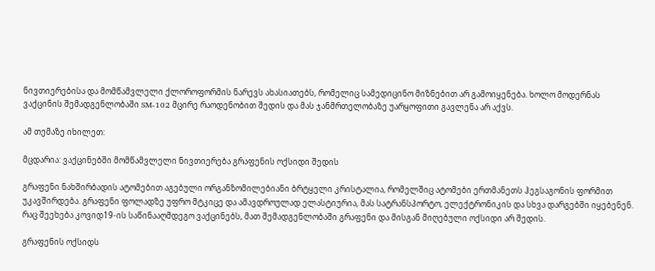ნივთიერებისა და მომწამვლელი ქლოროფორმის ნარევს ახასიათებს, რომელიც სამედიცინო მიზნებით არ გამოიყენება. ხოლო მოდერნას ვაქცინის შემადგენლობაში SM-102 მცირე რაოდენობით შედის და მას ჯანმრთელობაზე უარყოფითი გავლენა არ აქვს.

ამ თემაზე იხილეთ:

მცდარია: ვაქცინებში მომწამვლელი ნივთიერება გრაფენის ოქსიდი შედის

გრაფენი ნახშირბადის ატომებით აგებული ორგანზომილებიანი ბრტყელი კრისტალია, რომელშიც ატომები ერთმანეთს ჰეგსაგონის ფორმით უკავშირდება. გრაფენი ფოლადზე უფრო მტკიცე და ამავდროულად ელასტიურია, მას სატრანსპორტო, ელექტრონიკის და სხვა დარგებში იყებენენ. რაც შეეხება კოვიდ19-ის საწინააღმდეგო ვაქცინებს, მათ შემადგენლობაში გრაფენი და მისგან მიღებული ოქსიდი არ შედის.

გრაფენის ოქსიდს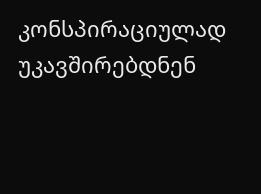კონსპირაციულად უკავშირებდნენ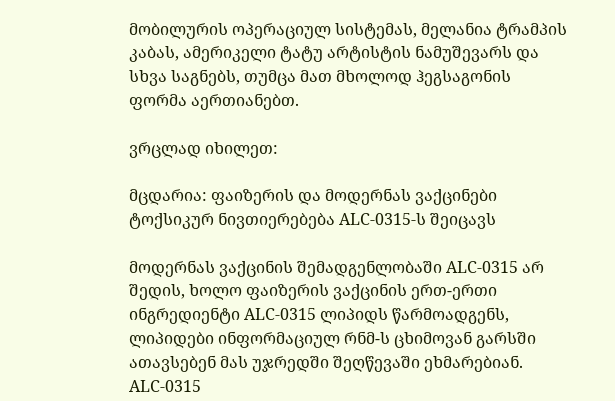მობილურის ოპერაციულ სისტემას, მელანია ტრამპის კაბას, ამერიკელი ტატუ არტისტის ნამუშევარს და სხვა საგნებს, თუმცა მათ მხოლოდ ჰეგსაგონის ფორმა აერთიანებთ.

ვრცლად იხილეთ:

მცდარია: ფაიზერის და მოდერნას ვაქცინები ტოქსიკურ ნივთიერებება ALC-0315-ს შეიცავს

მოდერნას ვაქცინის შემადგენლობაში ALC-0315 არ შედის, ხოლო ფაიზერის ვაქცინის ერთ-ერთი ინგრედიენტი ALC-0315 ლიპიდს წარმოადგენს, ლიპიდები ინფორმაციულ რნმ-ს ცხიმოვან გარსში ათავსებენ მას უჯრედში შეღწევაში ეხმარებიან. ALC-0315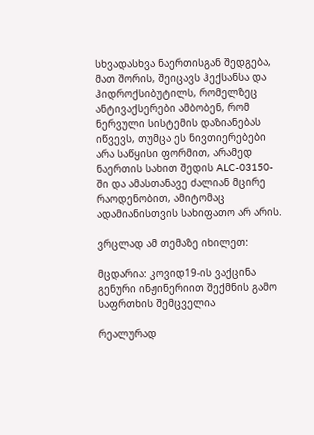სხვადასხვა ნაერთისგან შედგება, მათ შორის, შეიცავს ჰექსანსა და ჰიდროქსიბუტილს, რომელზეც ანტივაქსერები ამბობენ, რომ ნერვული სისტემის დაზიანებას იწვევს, თუმცა ეს ნივთიერებები არა საწყისი ფორმით, არამედ ნაერთის სახით შედის ALC-03150-ში და ამასთანავე ძალიან მცირე რაოდენობით, ამიტომაც ადამიანისთვის სახიფათო არ არის.

ვრცლად ამ თემაზე იხილეთ:

მცდარია: კოვიდ19-ის ვაქცინა გენური ინჟინერიით შექმნის გამო საფრთხის შემცველია

რეალურად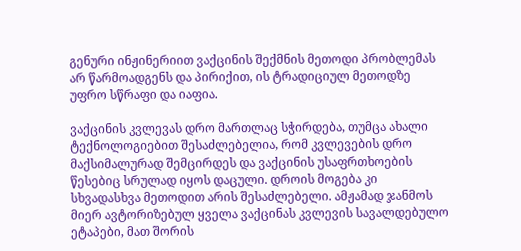გენური ინჟინერიით ვაქცინის შექმნის მეთოდი პრობლემას არ წარმოადგენს და პირიქით, ის ტრადიციულ მეთოდზე უფრო სწრაფი და იაფია.

ვაქცინის კვლევას დრო მართლაც სჭირდება, თუმცა ახალი ტექნოლოგიებით შესაძლებელია, რომ კვლევების დრო მაქსიმალურად შემცირდეს და ვაქცინის უსაფრთხოების წესებიც სრულად იყოს დაცული. დროის მოგება კი სხვადასხვა მეთოდით არის შესაძლებელი. ამჟამად ჯანმოს მიერ ავტორიზებულ ყველა ვაქცინას კვლევის სავალდებულო ეტაპები, მათ შორის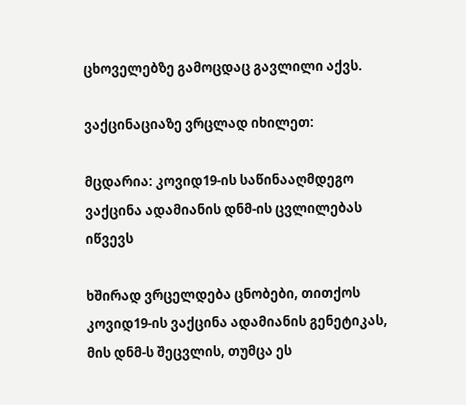ცხოველებზე გამოცდაც გავლილი აქვს.

ვაქცინაციაზე ვრცლად იხილეთ:

მცდარია: კოვიდ19-ის საწინააღმდეგო ვაქცინა ადამიანის დნმ-ის ცვლილებას იწვევს

ხშირად ვრცელდება ცნობები, თითქოს კოვიდ19-ის ვაქცინა ადამიანის გენეტიკას, მის დნმ-ს შეცვლის, თუმცა ეს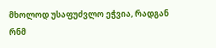მხოლოდ უსაფუძვლო ეჭვია, რადგან რნმ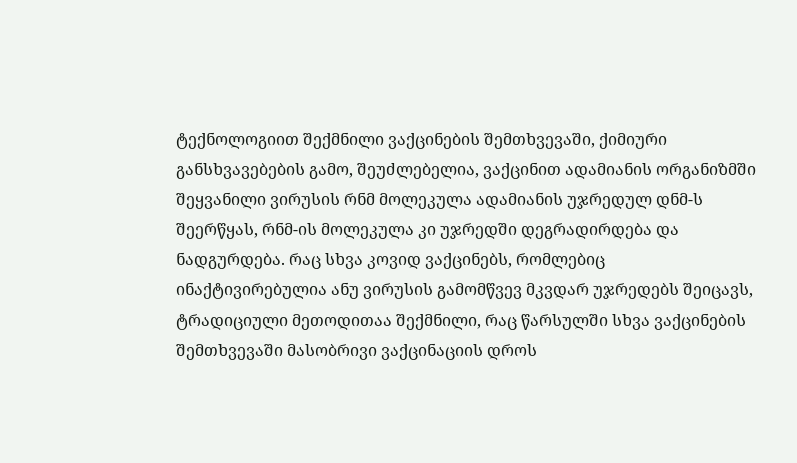ტექნოლოგიით შექმნილი ვაქცინების შემთხვევაში, ქიმიური განსხვავებების გამო, შეუძლებელია, ვაქცინით ადამიანის ორგანიზმში შეყვანილი ვირუსის რნმ მოლეკულა ადამიანის უჯრედულ დნმ-ს შეერწყას, რნმ-ის მოლეკულა კი უჯრედში დეგრადირდება და ნადგურდება. რაც სხვა კოვიდ ვაქცინებს, რომლებიც ინაქტივირებულია ანუ ვირუსის გამომწვევ მკვდარ უჯრედებს შეიცავს, ტრადიციული მეთოდითაა შექმნილი, რაც წარსულში სხვა ვაქცინების შემთხვევაში მასობრივი ვაქცინაციის დროს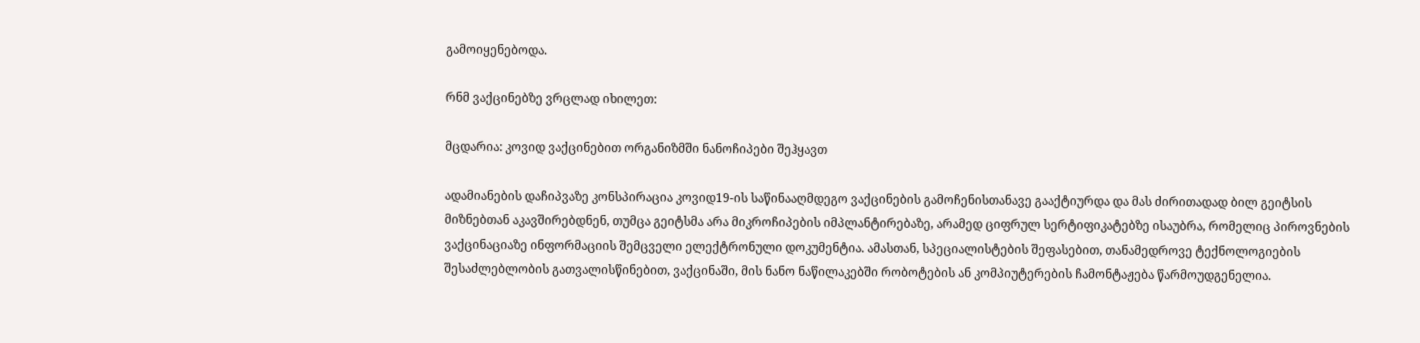გამოიყენებოდა.

რნმ ვაქცინებზე ვრცლად იხილეთ:

მცდარია: კოვიდ ვაქცინებით ორგანიზმში ნანოჩიპები შეჰყავთ

ადამიანების დაჩიპვაზე კონსპირაცია კოვიდ19-ის საწინააღმდეგო ვაქცინების გამოჩენისთანავე გააქტიურდა და მას ძირითადად ბილ გეიტსის მიზნებთან აკავშირებდნენ, თუმცა გეიტსმა არა მიკროჩიპების იმპლანტირებაზე, არამედ ციფრულ სერტიფიკატებზე ისაუბრა, რომელიც პიროვნების ვაქცინაციაზე ინფორმაციის შემცველი ელექტრონული დოკუმენტია. ამასთან, სპეციალისტების შეფასებით, თანამედროვე ტექნოლოგიების შესაძლებლობის გათვალისწინებით, ვაქცინაში, მის ნანო ნაწილაკებში რობოტების ან კომპიუტერების ჩამონტაჟება წარმოუდგენელია.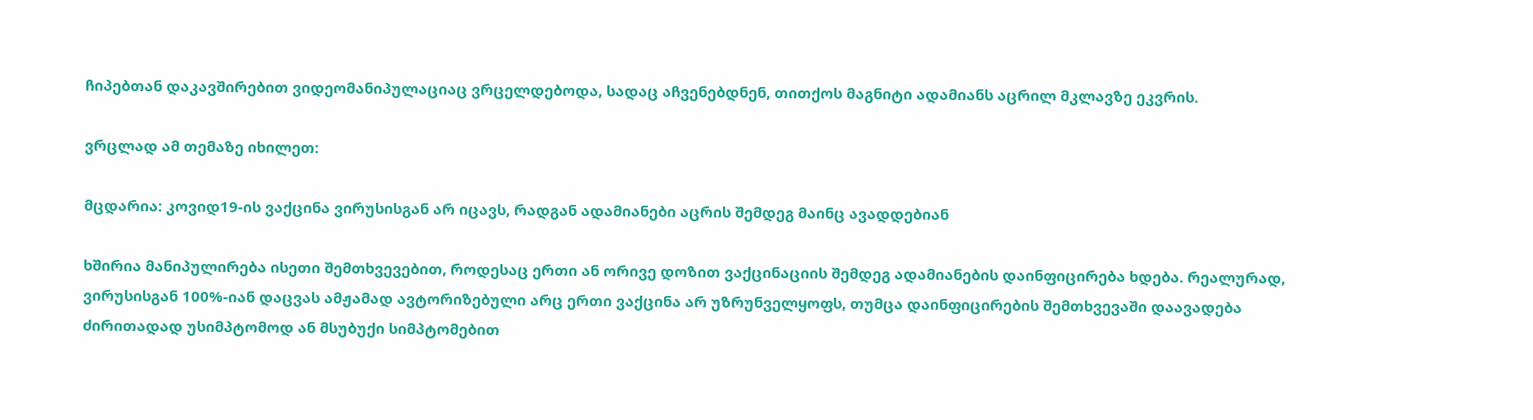ჩიპებთან დაკავშირებით ვიდეომანიპულაციაც ვრცელდებოდა, სადაც აჩვენებდნენ, თითქოს მაგნიტი ადამიანს აცრილ მკლავზე ეკვრის.

ვრცლად ამ თემაზე იხილეთ:

მცდარია: კოვიდ19-ის ვაქცინა ვირუსისგან არ იცავს, რადგან ადამიანები აცრის შემდეგ მაინც ავადდებიან

ხშირია მანიპულირება ისეთი შემთხვევებით, როდესაც ერთი ან ორივე დოზით ვაქცინაციის შემდეგ ადამიანების დაინფიცირება ხდება. რეალურად, ვირუსისგან 100%-იან დაცვას ამჟამად ავტორიზებული არც ერთი ვაქცინა არ უზრუნველყოფს, თუმცა დაინფიცირების შემთხვევაში დაავადება ძირითადად უსიმპტომოდ ან მსუბუქი სიმპტომებით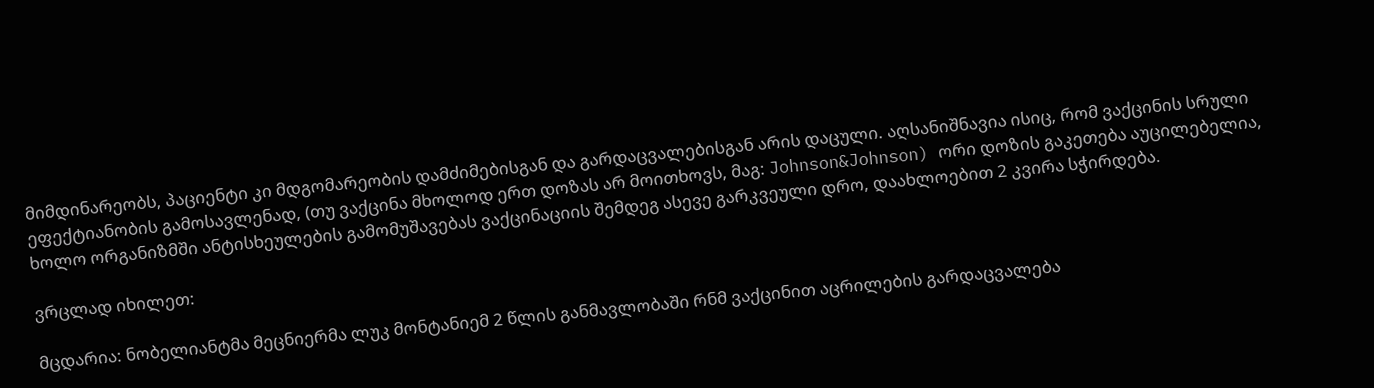მიმდინარეობს, პაციენტი კი მდგომარეობის დამძიმებისგან და გარდაცვალებისგან არის დაცული. აღსანიშნავია ისიც, რომ ვაქცინის სრული ეფექტიანობის გამოსავლენად, (თუ ვაქცინა მხოლოდ ერთ დოზას არ მოითხოვს, მაგ: Johnson&Johnson) ორი დოზის გაკეთება აუცილებელია, ხოლო ორგანიზმში ანტისხეულების გამომუშავებას ვაქცინაციის შემდეგ ასევე გარკვეული დრო, დაახლოებით 2 კვირა სჭირდება.

ვრცლად იხილეთ:

მცდარია: ნობელიანტმა მეცნიერმა ლუკ მონტანიემ 2 წლის განმავლობაში რნმ ვაქცინით აცრილების გარდაცვალება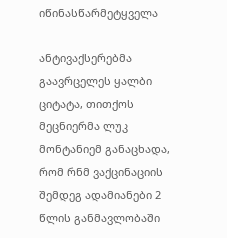იწინასწარმეტყველა

ანტივაქსერებმა გაავრცელეს ყალბი ციტატა, თითქოს მეცნიერმა ლუკ მონტანიემ განაცხადა, რომ რნმ ვაქცინაციის შემდეგ ადამიანები 2 წლის განმავლობაში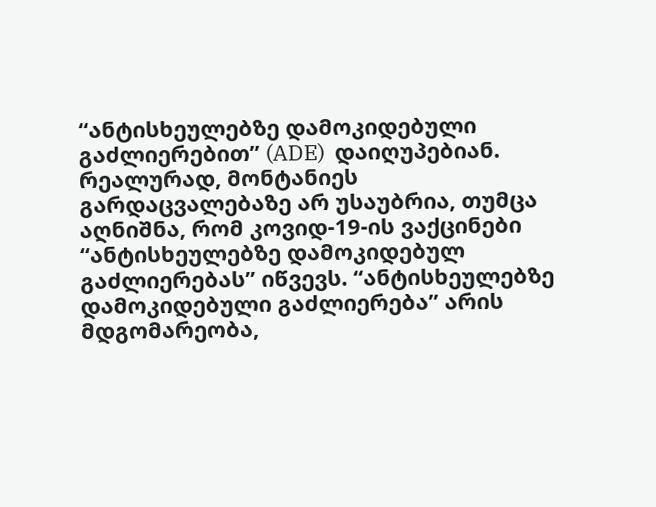“ანტისხეულებზე დამოკიდებული გაძლიერებით” (ADE)  დაიღუპებიან. რეალურად, მონტანიეს გარდაცვალებაზე არ უსაუბრია, თუმცა აღნიშნა, რომ კოვიდ-19-ის ვაქცინები “ანტისხეულებზე დამოკიდებულ გაძლიერებას” იწვევს. “ანტისხეულებზე დამოკიდებული გაძლიერება” არის მდგომარეობა,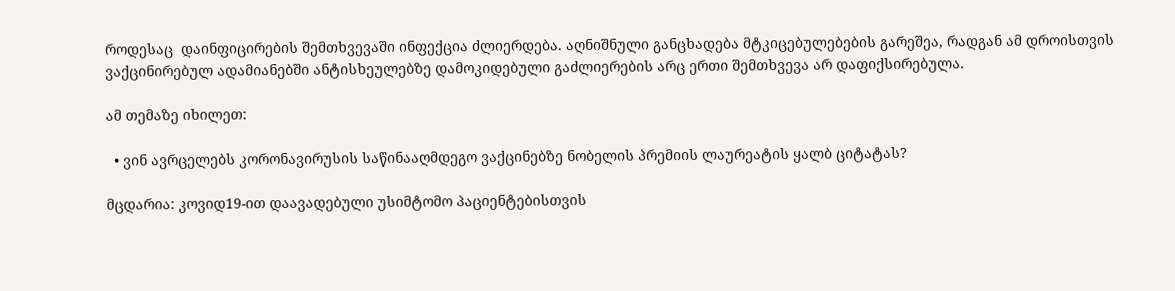როდესაც  დაინფიცირების შემთხვევაში ინფექცია ძლიერდება. აღნიშნული განცხადება მტკიცებულებების გარეშეა, რადგან ამ დროისთვის ვაქცინირებულ ადამიანებში ანტისხეულებზე დამოკიდებული გაძლიერების არც ერთი შემთხვევა არ დაფიქსირებულა.

ამ თემაზე იხილეთ:

  • ვინ ავრცელებს კორონავირუსის საწინააღმდეგო ვაქცინებზე ნობელის პრემიის ლაურეატის ყალბ ციტატას?

მცდარია: კოვიდ19-ით დაავადებული უსიმტომო პაციენტებისთვის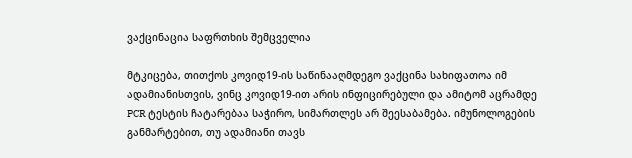ვაქცინაცია საფრთხის შემცველია

მტკიცება, თითქოს კოვიდ19-ის საწინააღმდეგო ვაქცინა სახიფათოა იმ ადამიანისთვის, ვინც კოვიდ19-ით არის ინფიცირებული და ამიტომ აცრამდე PCR ტესტის ჩატარებაა საჭირო, სიმართლეს არ შეესაბამება. იმუნოლოგების განმარტებით, თუ ადამიანი თავს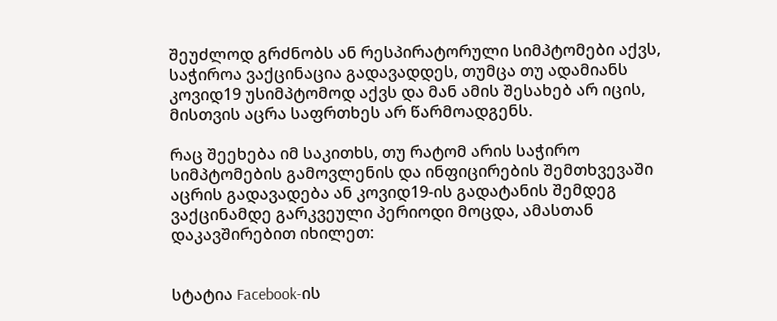შეუძლოდ გრძნობს ან რესპირატორული სიმპტომები აქვს, საჭიროა ვაქცინაცია გადავადდეს, თუმცა თუ ადამიანს კოვიდ19 უსიმპტომოდ აქვს და მან ამის შესახებ არ იცის, მისთვის აცრა საფრთხეს არ წარმოადგენს.

რაც შეეხება იმ საკითხს, თუ რატომ არის საჭირო სიმპტომების გამოვლენის და ინფიცირების შემთხვევაში აცრის გადავადება ან კოვიდ19-ის გადატანის შემდეგ ვაქცინამდე გარკვეული პერიოდი მოცდა, ამასთან დაკავშირებით იხილეთ:


სტატია Facebook-ის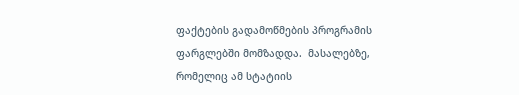ფაქტების გადამოწმების პროგრამის ფარგლებში მომზადდა.  მასალებზე, რომელიც ამ სტატიის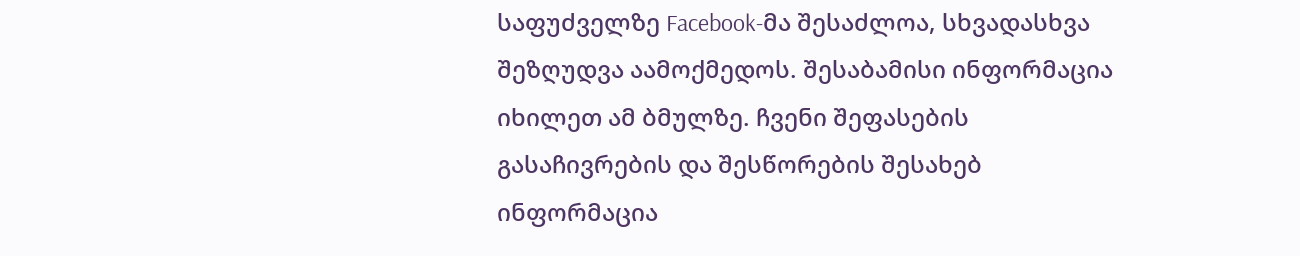საფუძველზე Facebook-მა შესაძლოა, სხვადასხვა შეზღუდვა აამოქმედოს. შესაბამისი ინფორმაცია იხილეთ ამ ბმულზე. ჩვენი შეფასების გასაჩივრების და შესწორების შესახებ ინფორმაცია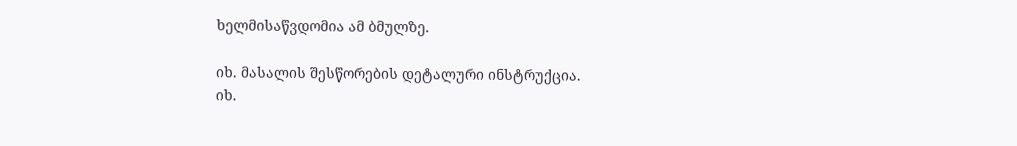ხელმისაწვდომია ამ ბმულზე.

იხ. მასალის შესწორების დეტალური ინსტრუქცია.
იხ.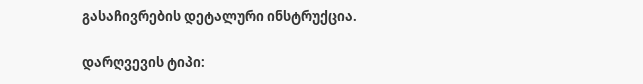გასაჩივრების დეტალური ინსტრუქცია.

დარღვევის ტიპი: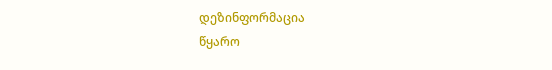დეზინფორმაცია
წყარო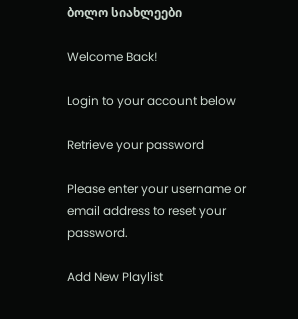ბოლო სიახლეები

Welcome Back!

Login to your account below

Retrieve your password

Please enter your username or email address to reset your password.

Add New Playlist